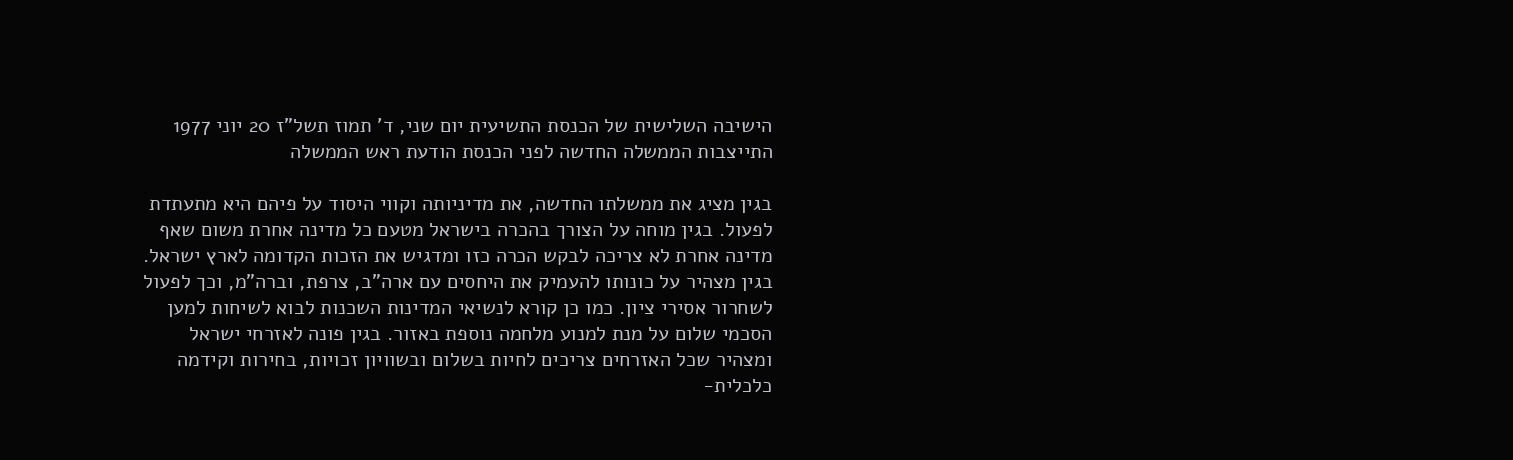הישיבה השלישית של הכנסת התשיעית יום שני, ד' תמוז תשל"ז 20 יוני 1977 התייצבות הממשלה החדשה לפני הכנסת הודעת ראש הממשלה

בגין מציג את ממשלתו החדשה, את מדיניותה וקווי היסוד על פיהם היא מתעתדת לפעול. בגין מוחה על הצורך בהכרה בישראל מטעם כל מדינה אחרת משום שאף מדינה אחרת לא צריכה לבקש הכרה כזו ומדגיש את הזכות הקדומה לארץ ישראל. בגין מצהיר על כונותו להעמיק את היחסים עם ארה"ב, צרפת, וברה"מ, וכך לפעול לשחרור אסירי ציון. כמו כן קורא לנשיאי המדינות השכנות לבוא לשיחות למען הסכמי שלום על מנת למנוע מלחמה נוספת באזור. בגין פונה לאזרחי ישראל ומצהיר שכל האזרחים צריכים לחיות בשלום ובשוויון זכויות, בחירות וקידמה כלכלית-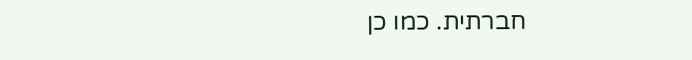חברתית. כמו כן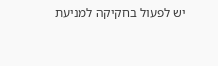יש לפעול בחקיקה למניעת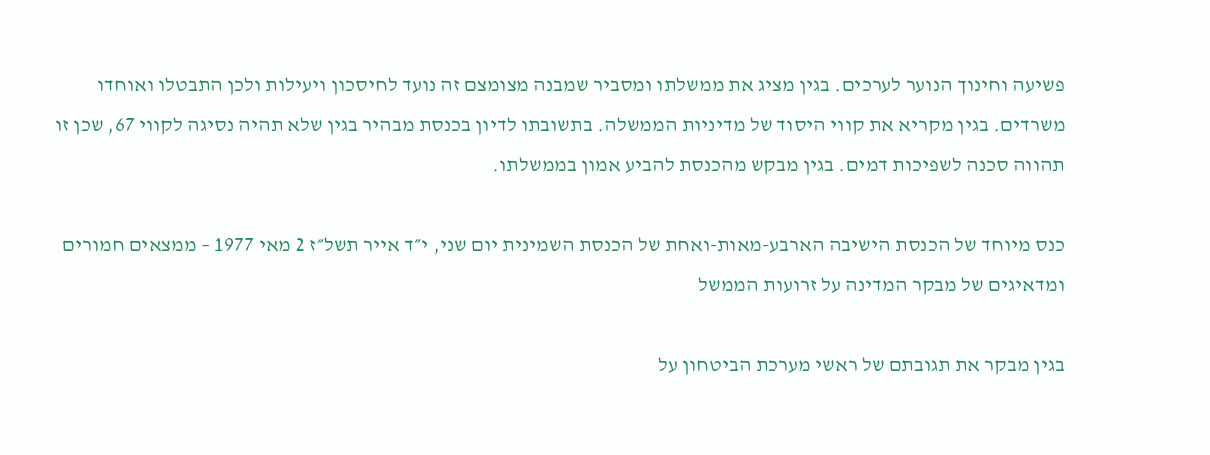פשיעה וחינוך הנוער לערכים. בגין מציג את ממשלתו ומסביר שמבנה מצומצם זה נועד לחיסכון ויעילות ולכן התבטלו ואוחדו משרדים. בגין מקריא את קווי היסוד של מדיניות הממשלה. בתשובתו לדיון בכנסת מבהיר בגין שלא תהיה נסיגה לקווי 67, שכן זו תהווה סכנה לשפיכות דמים. בגין מבקש מהכנסת להביע אמון בממשלתו.

כנס מיוחד של הכנסת הישיבה הארבע-מאות-ואחת של הכנסת השמינית יום שני, י״ד אייר תשל״ז 2 מאי 1977 – ממצאים חמורים ומדאיגים של מבקר המדינה על זרועות הממשל

בגין מבקר את תגובתם של ראשי מערכת הביטחון על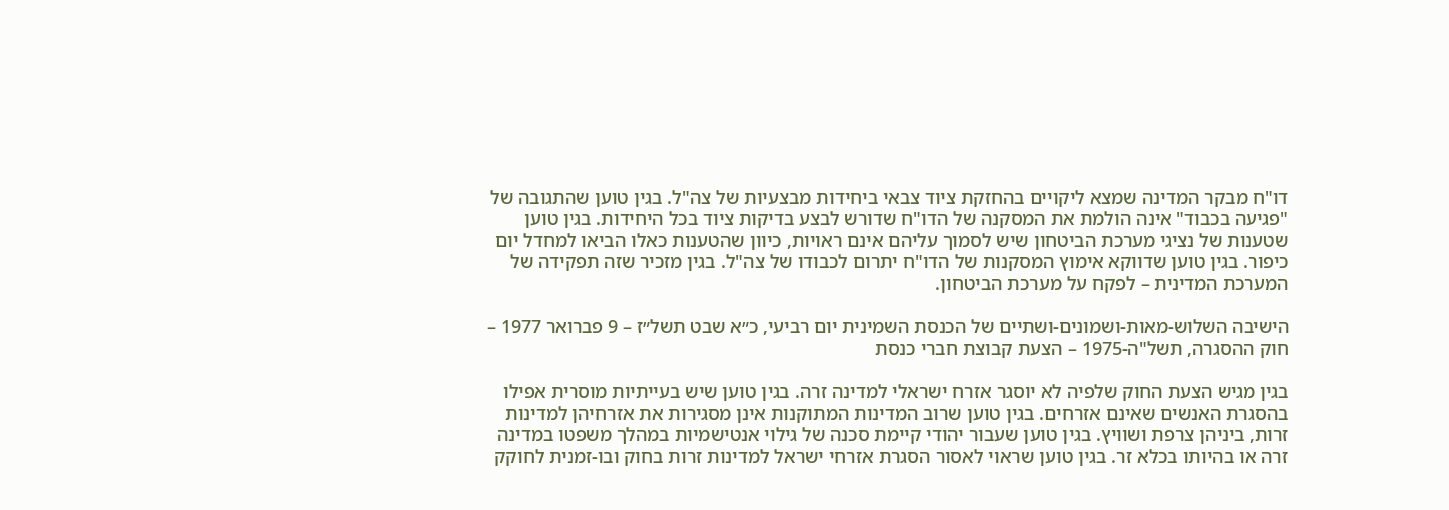דו"ח מבקר המדינה שמצא ליקויים בהחזקת ציוד צבאי ביחידות מבצעיות של צה"ל. בגין טוען שהתגובה של "פגיעה בכבוד" אינה הולמת את המסקנה של הדו"ח שדורש לבצע בדיקות ציוד בכל היחידות. בגין טוען שטענות של נציגי מערכת הביטחון שיש לסמוך עליהם אינם ראויות, כיוון שהטענות כאלו הביאו למחדל יום כיפור. בגין טוען שדווקא אימוץ המסקנות של הדו"ח יתרום לכבודו של צה"ל. בגין מזכיר שזה תפקידה של המערכת המדינית – לפקח על מערכת הביטחון.

הישיבה השלוש-מאות-ושמונים-ושתיים של הכנסת השמינית יום רביעי, כ״א שבט תשל״ז – 9 פברואר 1977 – חוק ההסגרה, תשל"ה-1975 – הצעת קבוצת חברי כנסת

בגין מגיש הצעת החוק שלפיה לא יוסגר אזרח ישראלי למדינה זרה. בגין טוען שיש בעייתיות מוסרית אפילו בהסגרת האנשים שאינם אזרחים. בגין טוען שרוב המדינות המתוקנות אינן מסגירות את אזרחיהן למדינות זרות, ביניהן צרפת ושוויץ. בגין טוען שעבור יהודי קיימת סכנה של גילוי אנטישמיות במהלך משפטו במדינה זרה או בהיותו בכלא זר. בגין טוען שראוי לאסור הסגרת אזרחי ישראל למדינות זרות בחוק ובו-זמנית לחוקק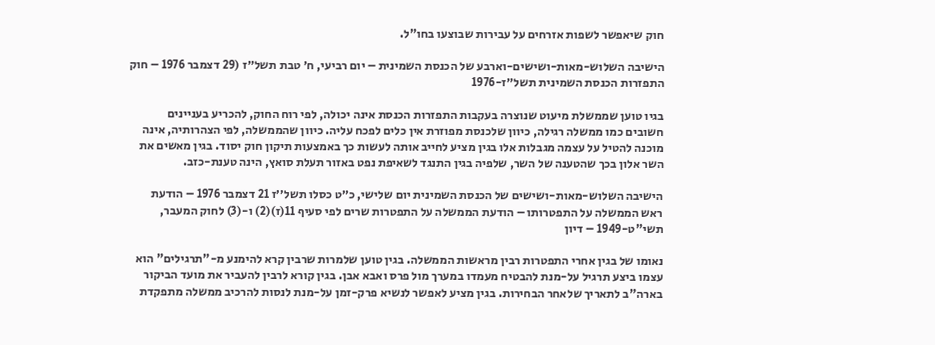חוק שיאפשר לשפות אזרחים על עבירות שבוצעו בחו"ל.

הישיבה השלוש-מאות-ושישים-וארבע של הכנסת השמינית – יום רביעי, ח׳ טבת תשל״ז (29 דצמבר 1976 – חוק התפזרות הכנסת השמינית תשל״ז-1976

בגיו טוען שממשלת מיעוט שנוצרה בעקבות התפזרות הכנסת אינה יכולה, לפי רוח החוק, להכריע בעניינים חשובים כמו ממשלה רגילה, כיוון שלכנסת מפוזרת אין כלים לפכח עליה. כיוון שהממשלה, לפי הצהרותיה, אינה מוכנה להטיל על עצמה מגבלות אלו בגין מציע לחייב אותה לעשות כך באמצעות תיקון חוק יסוד. בגין מאשים את השר אלון בכך שהטענה של השר, שלפיה בגין התנגד לשאיפת נפט באזור תעלת סואץ, הינה טענת-כזב.

הישיבה השלוש-מאות-ושישים של הכנסת השמינית יום שלישי, כ״ט כסלו תשל׳׳ז 21 דצמבר 1976 – הודעת ראש הממשלה על התפטרותו – הודעת הממשלה על התפטרות שרים לפי סעיף 11(ז)(2) ו-(3) לחוק המעבר, תשי"ט-1949 – דיון

נאומו של בגין אחרי התפטרות רבין מראשות הממשלה. בגין טוען שלמרות שרבין קרא להימנע מ-"תרגילים" הוא עצמו ביצע תרגיל על-מנת להבטיח מעמדו במערך מול פרס ואבא אבן. בגין קורא לרבין להעביר את מועד הביקור בארה"ב לתאריך שלאחר הבחירות. בגין מציע לאפשר לנשיא פרק-זמן על-מנת לנסות להרכיב ממשלה מתפקדת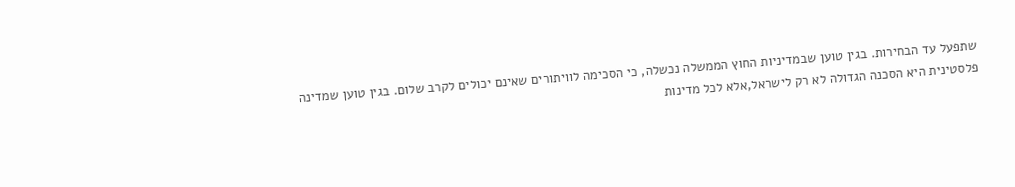שתפעל עד הבחירות. בגין טוען שבמדיניות החוץ הממשלה נכשלה, כי הסכימה לוויתורים שאינם יכולים לקרב שלום. בגין טוען שמדינה פלסטינית היא הסכנה הגדולה לא רק לישראל,אלא לכל מדינות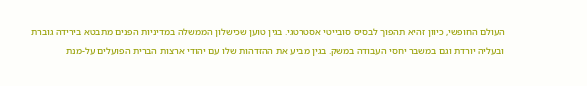העולם החופשי, כיוון זהיא תהפוך לבסיס סובייטי אסטרטגי. בגין טוען שכישלון הממשלה במדיניות הפנים מתבטא בירידה גוברת ובעליה יורדת וגם במשבר יחסי העבודה במשק. בגין מביע את ההזדהות שלו עם יהודי ארצות הברית הפועלים על-מנת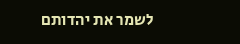לשמר את יהדותם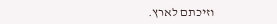וזיכתם לארץ.